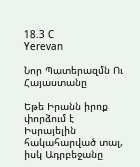18.3 C
Yerevan

Նոր Պատերազմն Ու Հայաստանը

Եթե Իրանն իրոք փորձում է Իսրայելին հակահարված տալ, իսկ Ադրբեջանը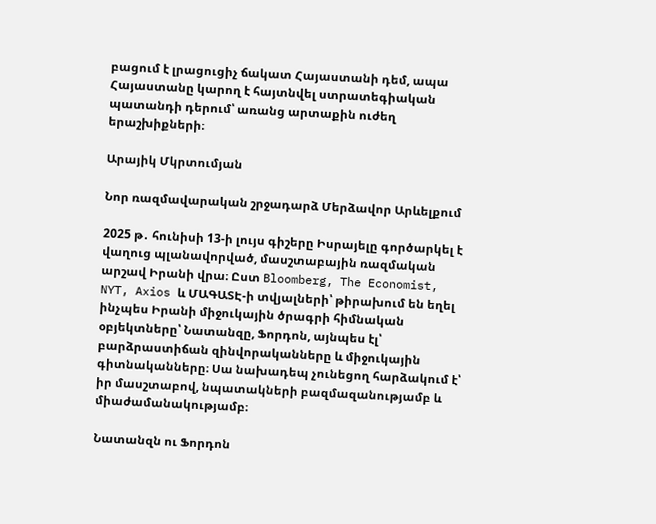բացում է լրացուցիչ ճակատ Հայաստանի դեմ, ապա Հայաստանը կարող է հայտնվել ստրատեգիական պատանդի դերում՝ առանց արտաքին ուժեղ երաշխիքների։

Արայիկ Մկրտումյան

Նոր ռազմավարական շրջադարձ Մերձավոր Արևելքում

2025 թ․ հունիսի 13‑ի լույս գիշերը Իսրայելը գործարկել է վաղուց պլանավորված, մասշտաբային ռազմական արշավ Իրանի վրա։ Ըստ Bloomberg, The Economist, NYT, Axios և ՄԱԳԱՏԷ‑ի տվյալների՝ թիրախում են եղել ինչպես Իրանի միջուկային ծրագրի հիմնական օբյեկտները՝ Նատանզը, Ֆորդոն, այնպես էլ՝ բարձրաստիճան զինվորականները և միջուկային գիտնականները։ Սա նախադեպ չունեցող հարձակում է՝ իր մասշտաբով, նպատակների բազմազանությամբ և միաժամանակությամբ։

Նատանզն ու Ֆորդոն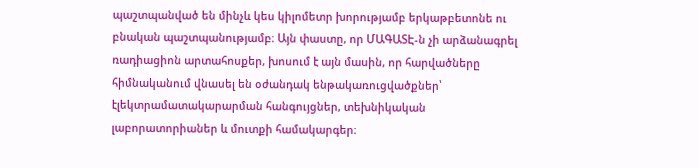պաշտպանված են մինչև կես կիլոմետր խորությամբ երկաթբետոնե ու բնական պաշտպանությամբ։ Այն փաստը, որ ՄԱԳԱՏԷ‑ն չի արձանագրել ռադիացիոն արտահոսքեր, խոսում է այն մասին, որ հարվածները հիմնականում վնասել են օժանդակ ենթակառուցվածքներ՝ էլեկտրամատակարարման հանգույցներ, տեխնիկական լաբորատորիաներ և մուտքի համակարգեր։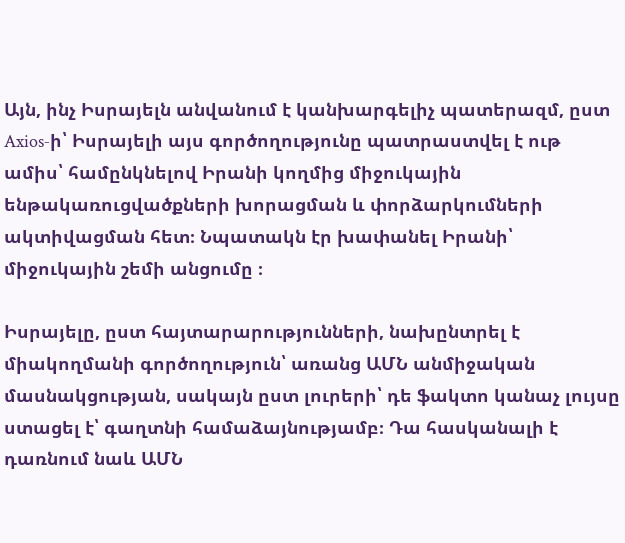Այն, ինչ Իսրայելն անվանում է կանխարգելիչ պատերազմ, ըստ Axios‑ի՝ Իսրայելի այս գործողությունը պատրաստվել է ութ ամիս՝ համընկնելով Իրանի կողմից միջուկային ենթակառուցվածքների խորացման և փորձարկումների ակտիվացման հետ։ Նպատակն էր խափանել Իրանի՝ միջուկային շեմի անցումը ։

Իսրայելը, ըստ հայտարարությունների, նախընտրել է միակողմանի գործողություն՝ առանց ԱՄՆ անմիջական մասնակցության, սակայն ըստ լուրերի՝ դե ֆակտո կանաչ լույսը ստացել է՝ գաղտնի համաձայնությամբ։ Դա հասկանալի է դառնում նաև ԱՄՆ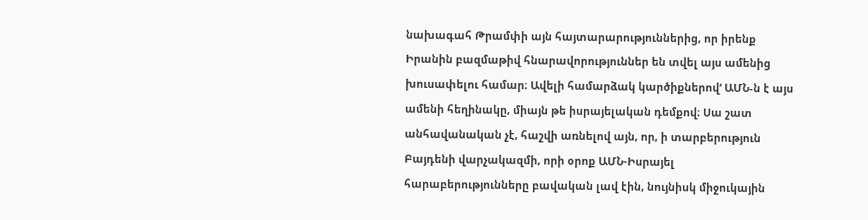նախագահ Թրամփի այն հայտարարություններից, որ իրենք Իրանին բազմաթիվ հնարավորություններ են տվել այս ամենից խուսափելու համար։ Ավելի համարձակ կարծիքներով‘ ԱՄՆ‑ն է այս ամենի հեղինակը, միայն թե իսրայելական դեմքով։ Սա շատ անհավանական չէ, հաշվի առնելով այն, որ, ի տարբերություն Բայդենի վարչակազմի, որի օրոք ԱՄՆ-Իսրայել հարաբերությունները բավական լավ էին, նույնիսկ միջուկային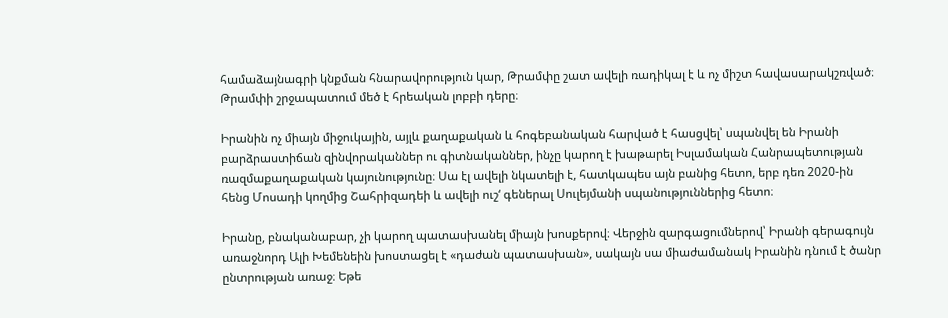համաձայնագրի կնքման հնարավորություն կար, Թրամփը շատ ավելի ռադիկալ է և ոչ միշտ հավասարակշռված։ Թրամփի շրջապատում մեծ է հրեական լոբբի դերը։

Իրանին ոչ միայն միջուկային, այլև քաղաքական և հոգեբանական հարված է հասցվել՝ սպանվել են Իրանի բարձրաստիճան զինվորականներ ու գիտնականներ, ինչը կարող է խաթարել Իսլամական Հանրապետության ռազմաքաղաքական կայունությունը։ Սա էլ ավելի նկատելի է, հատկապես այն բանից հետո, երբ դեռ 2020-ին հենց Մոսադի կողմից Շահրիզադեի և ավելի ուշ‘ գեներալ Սուլեյմանի սպանություններից հետո։

Իրանը, բնականաբար, չի կարող պատասխանել միայն խոսքերով։ Վերջին զարգացումներով՝ Իրանի գերագույն առաջնորդ Ալի Խեմենեին խոստացել է «դաժան պատասխան», սակայն սա միաժամանակ Իրանին դնում է ծանր ընտրության առաջ։ Եթե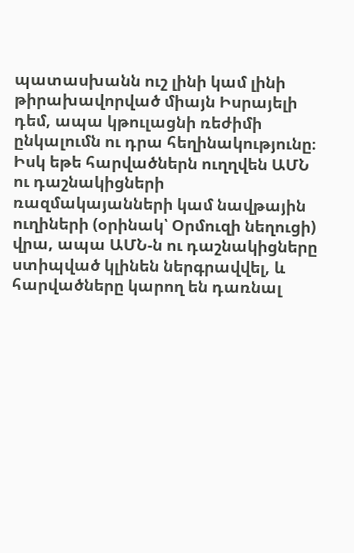պատասխանն ուշ լինի կամ լինի թիրախավորված միայն Իսրայելի դեմ, ապա կթուլացնի ռեժիմի ընկալումն ու դրա հեղինակությունը։ Իսկ եթե հարվածներն ուղղվեն ԱՄՆ ու դաշնակիցների ռազմակայանների կամ նավթային ուղիների (օրինակ՝ Օրմուզի նեղուցի) վրա, ապա ԱՄՆ‑ն ու դաշնակիցները ստիպված կլինեն ներգրավվել, և հարվածները կարող են դառնալ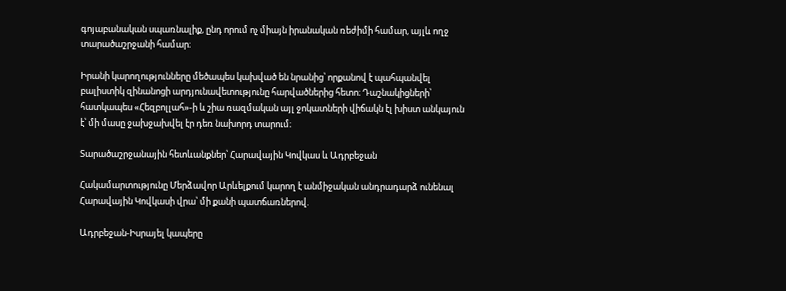գոյաբանական սպառնալիք, ընդ որում ոչ միայն իրանական ռեժիմի համար, այլև ողջ տարածաշրջանի համար։

Իրանի կարողությունները մեծապես կախված են նրանից՝ որքանով է պահպանվել բալիստիկ զինանոցի արդյունավետությունը հարվածներից հետո։ Դաշնակիցների՝ հատկապես «Հեզբոլլահ»-ի և շիա ռազմական այլ ջոկատների վիճակն էլ խիստ անկայուն է՝ մի մասը ջախջախվել էր դեռ նախորդ տարում։

Տարածաշրջանային հետևանքներ՝ Հարավային Կովկաս և Ադրբեջան

Հակամարտությունը Մերձավոր Արևելքում կարող է անմիջական անդրադարձ ունենալ Հարավային Կովկասի վրա՝ մի քանի պատճառներով.

Ադրբեջան-Իսրայել կապերը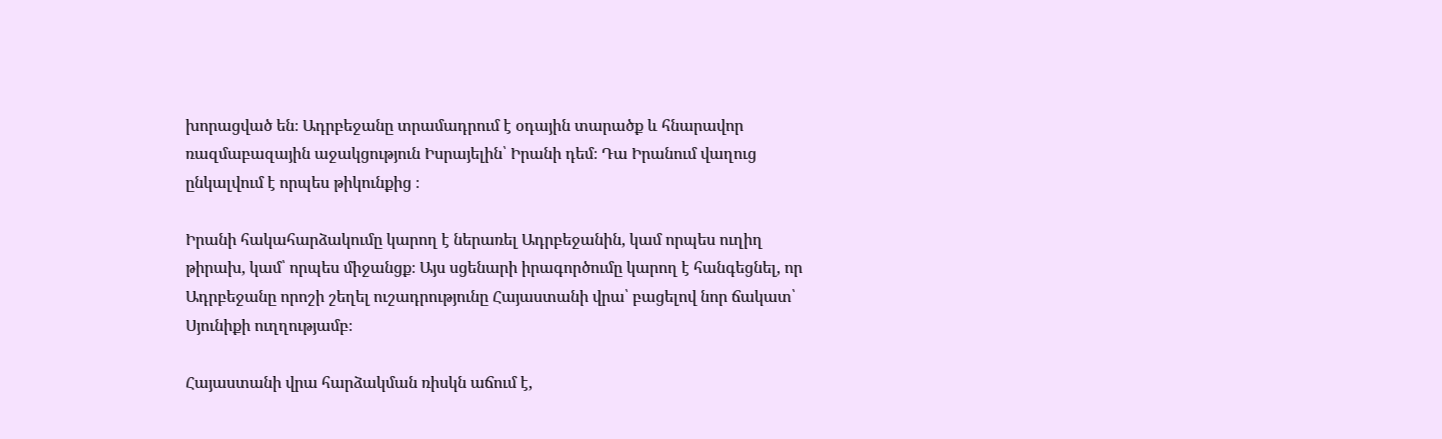խորացված են։ Ադրբեջանը տրամադրում է օդային տարածք և հնարավոր ռազմաբազային աջակցություն Իսրայելին՝ Իրանի դեմ։ Դա Իրանում վաղուց ընկալվում է որպես թիկունքից ։

Իրանի հակահարձակումը կարող է ներառել Ադրբեջանին, կամ որպես ուղիղ թիրախ, կամ՝ որպես միջանցք։ Այս սցենարի իրագործումը կարող է հանգեցնել, որ Ադրբեջանը որոշի շեղել ուշադրությունը Հայաստանի վրա՝ բացելով նոր ճակատ՝ Սյունիքի ուղղությամբ։

Հայաստանի վրա հարձակման ռիսկն աճում է,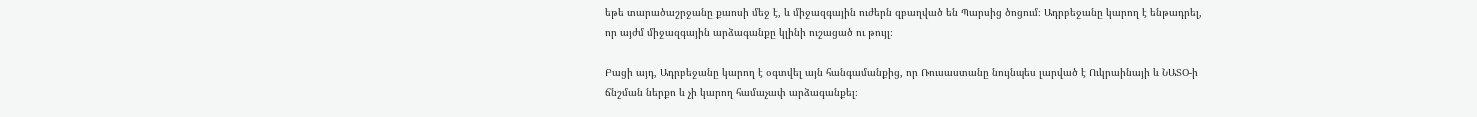եթե տարածաշրջանը քաոսի մեջ է, և միջազգային ուժերն զբաղված են Պարսից ծոցում։ Ադրբեջանը կարող է ենթադրել, որ այժմ միջազգային արձագանքը կլինի ուշացած ու թույլ։

Բացի այդ, Ադրբեջանը կարող է օգտվել այն հանգամանքից, որ Ռուսաստանը նույնպես լարված է Ուկրաինայի և ՆԱՏՕ‑ի ճնշման ներքո և չի կարող համաչափ արձագանքել։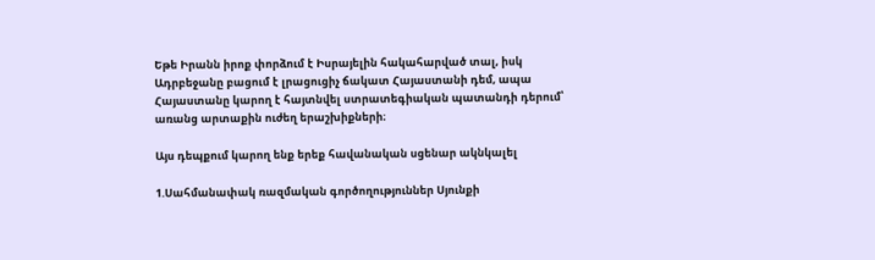Եթե Իրանն իրոք փորձում է Իսրայելին հակահարված տալ, իսկ Ադրբեջանը բացում է լրացուցիչ ճակատ Հայաստանի դեմ, ապա Հայաստանը կարող է հայտնվել ստրատեգիական պատանդի դերում՝ առանց արտաքին ուժեղ երաշխիքների։

Այս դեպքում կարող ենք երեք հավանական սցենար ակնկալել

1.Սահմանափակ ռազմական գործողություններ Սյունքի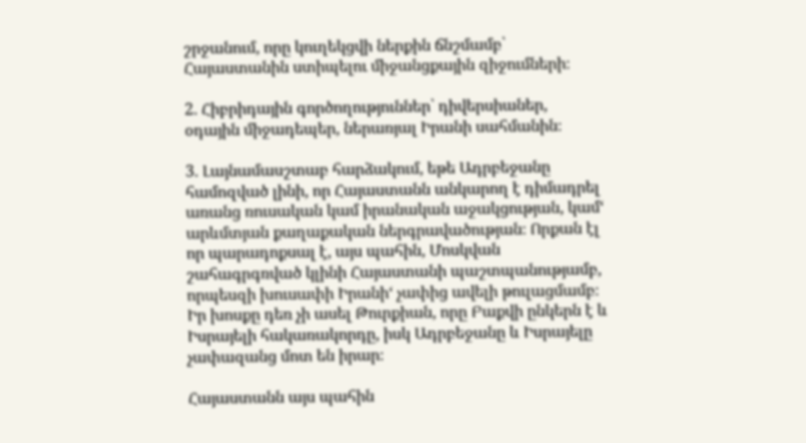շրջանում, որը կուղեկցվի ներքին ճնշմամբ՝ Հայաստանին ստիպելու միջանցքային զիջումների։

2. Հիբրիդային գործողություններ՝ դիվերսիաներ, օդային միջադեպեր, ներառյալ Իրանի սահմանին։

3. Լայնամասշտաբ հարձակում, եթե Ադրբեջանը համոզված լինի, որ Հայաստանն անկարող է դիմադրել առանց ռուսական կամ իրանական աջակցության, կամ‘ արևմտյան քաղաքական ներգրավածության։ Որքան էլ որ պարադոքսալ է, այս պահին, Մոսկվան շահագրգռված կլինի Հայաստանի պաշտպանությամբ, որպեսզի խուսափի Իրանի‘ չափից ավելի թուլացմամբ։ Իր խոսքը դեռ չի ասել Թուրքիան, որը Բաքվի ընկերն է և Իսրայելի հակառակորդը, իսկ Ադրբեջանը և Իսրայելը չափազանց մոտ են իրար։

Հայաստանն այս պահին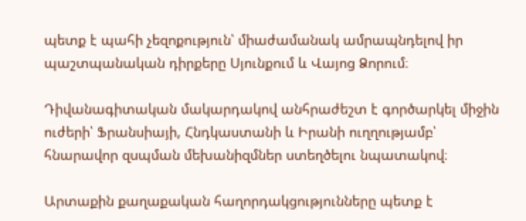պետք է պահի չեզոքություն՝ միաժամանակ ամրապնդելով իր պաշտպանական դիրքերը Սյունքում և Վայոց Ձորում։

Դիվանագիտական մակարդակով անհրաժեշտ է գործարկել միջին ուժերի՝ Ֆրանսիայի, Հնդկաստանի և Իրանի ուղղությամբ՝ հնարավոր զսպման մեխանիզմներ ստեղծելու նպատակով։

Արտաքին քաղաքական հաղորդակցությունները պետք է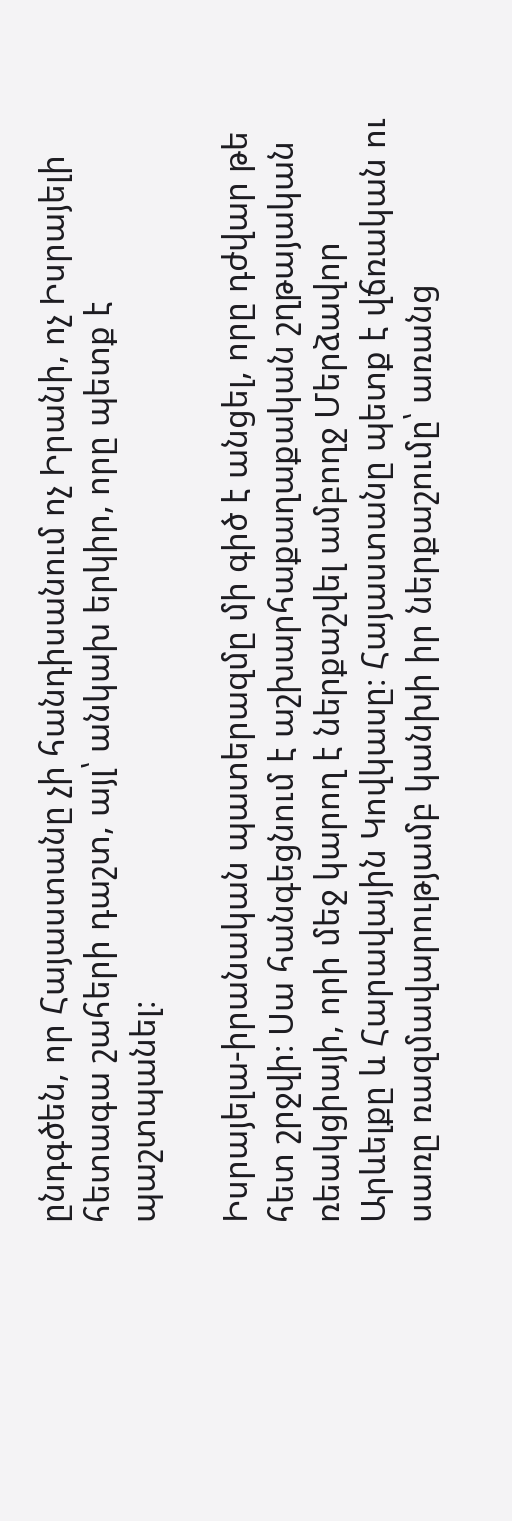ընդգծեն, որ Հայաստանը չի հանդիսանում ոչ Իրանի, ոչ Իսրայելի հետագա շահերի դաշտ, այլ՝ անկախ երկիր, որը պետք է պաշտպանել։

Իսրայելա-իրանական պատերազմը մի գիծ է անցել, որը դժվար թե հետ շրջվի։ Սա հանգեցնում է աշխարհաքաղաքական շղթայական ռեակցիայի, որի մեջ կարող է ներքաշվել ամբողջ Մերձավոր Արևելքը և Հարավային Կովկասը։ Հայաստանը պետք է վճռական ու սառը ռազմավարությամբ կանխի իր ներքաշումը՝ առանց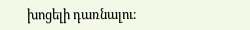խոցելի դառնալու։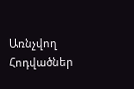Առնչվող Հոդվածներ